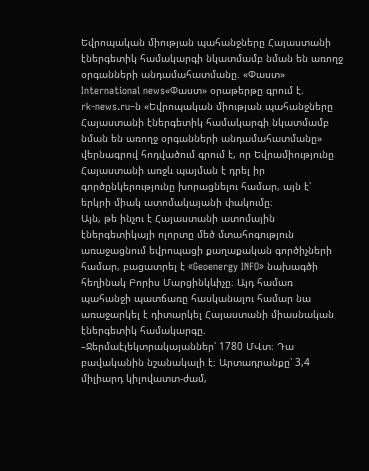Եվրոպական միության պահանջները Հայաստանի էներգետիկ համակարգի նկատմամբ նման են առողջ օրգանների անդամահատմանը. «Փաստ»
International news«Փաստ» օրաթերթը գրում է.
rk-news.ru–ն «Եվրոպական միության պահանջները Հայաստանի էներգետիկ համակարգի նկատմամբ նման են առողջ օրգանների անդամահատմանը» վերնագրով հոդվածում գրում է, որ Եվրամիությունը Հայաստանի առջև պայման է դրել իր գործընկերությունը խորացնելու համար, այն է՝ երկրի միակ ատոմակայանի փակումը։
Այն, թե ինչու է Հայաստանի ատոմային էներգետիկայի ոլորտը մեծ մտահոգություն առաջացնում եվրոպացի քաղաքական գործիչների համար, բացատրել է «Geoenergy INFO» նախագծի հեղինակ Բորիս Մարցինկևիչը։ Այդ համառ պահանջի պատճառը հասկանալու համար նա առաջարկել է դիտարկել Հայաստանի միասնական էներգետիկ համակարգը.
–Ջերմաէլեկտրակայաններ՝ 1780 ՄՎտ։ Դա բավականին նշանակալի է։ Արտադրանքը՝ 3,4 միլիարդ կիլովատտ-ժամ,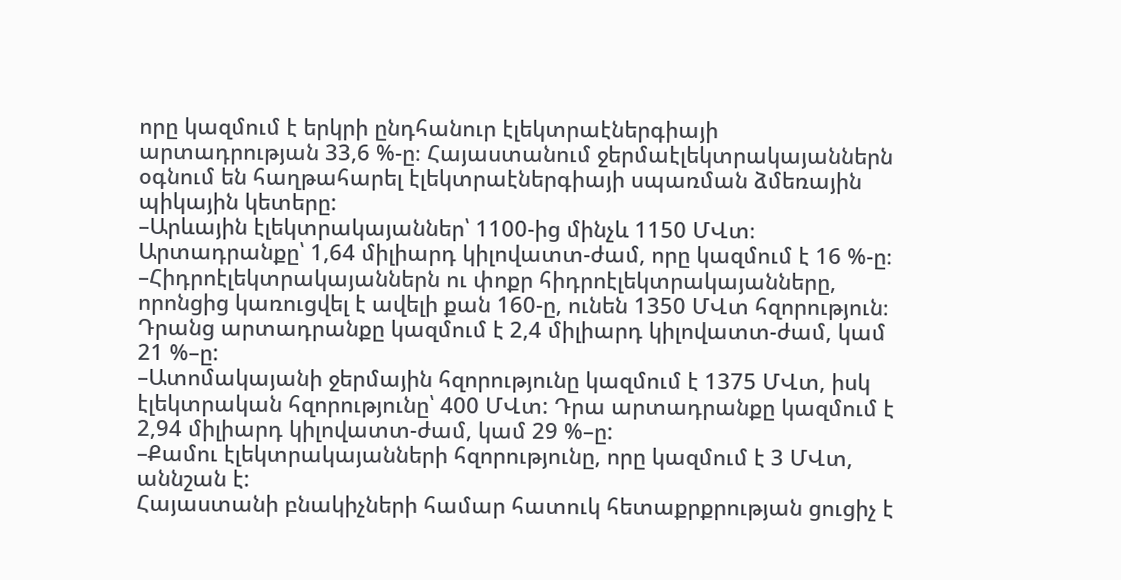որը կազմում է երկրի ընդհանուր էլեկտրաէներգիայի արտադրության 33,6 %-ը։ Հայաստանում ջերմաէլեկտրակայաններն օգնում են հաղթահարել էլեկտրաէներգիայի սպառման ձմեռային պիկային կետերը:
–Արևային էլեկտրակայաններ՝ 1100-ից մինչև 1150 ՄՎտ։ Արտադրանքը՝ 1,64 միլիարդ կիլովատտ-ժամ, որը կազմում է 16 %-ը։ –Հիդրոէլեկտրակայաններն ու փոքր հիդրոէլեկտրակայանները, որոնցից կառուցվել է ավելի քան 160-ը, ունեն 1350 ՄՎտ հզորություն։ Դրանց արտադրանքը կազմում է 2,4 միլիարդ կիլովատտ-ժամ, կամ 21 %–ը:
–Ատոմակայանի ջերմային հզորությունը կազմում է 1375 ՄՎտ, իսկ էլեկտրական հզորությունը՝ 400 ՄՎտ: Դրա արտադրանքը կազմում է 2,94 միլիարդ կիլովատտ-ժամ, կամ 29 %–ը:
–Քամու էլեկտրակայանների հզորությունը, որը կազմում է 3 ՄՎտ, աննշան է:
Հայաստանի բնակիչների համար հատուկ հետաքրքրության ցուցիչ է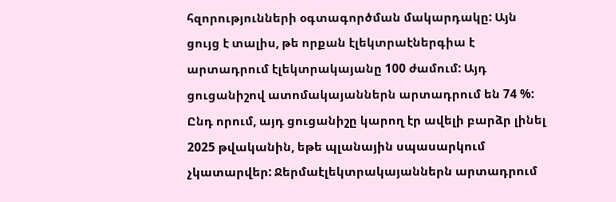հզորությունների օգտագործման մակարդակը: Այն ցույց է տալիս, թե որքան էլեկտրաէներգիա է արտադրում էլեկտրակայանը 100 ժամում: Այդ ցուցանիշով ատոմակայաններն արտադրում են 74 %: Ընդ որում, այդ ցուցանիշը կարող էր ավելի բարձր լինել 2025 թվականին, եթե պլանային սպասարկում չկատարվեր: Ջերմաէլեկտրակայաններն արտադրում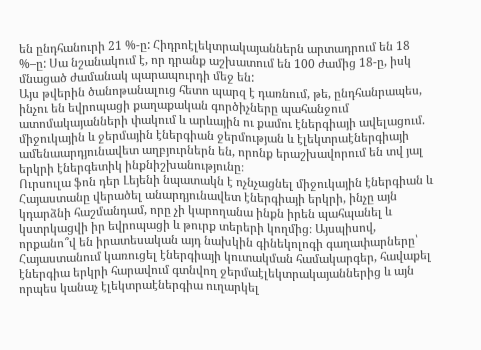են ընդհանուրի 21 %-ը: Հիդրոէլեկտրակայաններն արտադրում են 18 %–ը: Սա նշանակում է, որ դրանք աշխատում են 100 ժամից 18-ը, իսկ մնացած ժամանակ պարապուրդի մեջ են:
Այս թվերին ծանոթանալուց հետո պարզ է դառնում, թե, ընդհանրապես, ինչու են եվրոպացի քաղաքական գործիչները պահանջում ատոմակայանների փակում և արևային ու քամու էներգիայի ավելացում. միջուկային և ջերմային էներգիան ջերմության և էլեկտրաէներգիայի ամենաարդյունավետ աղբյուրներն են, որոնք երաշխավորում են տվ յալ երկրի էներգետիկ ինքնիշխանությունը։
Ուրսուլա ֆոն դեր Լեյենի նպատակն է ոչնչացնել միջուկային էներգիան և Հայաստանը վերածել անարդյունավետ էներգիայի երկրի, ինչը այն կդարձնի հաշմանդամ, որը չի կարողանա ինքն իրեն պահպանել և կստրկացվի իր եվրոպացի և թուրք տերերի կողմից։ Այսպիսով, որքանո՞վ են իրատեսական այդ նախկին գինեկոլոգի գաղափարները՝ Հայաստանում կառուցել էներգիայի կուտակման համակարգեր, հավաքել էներգիա երկրի հարավում գտնվող ջերմաէլեկտրակայաններից և այն որպես կանաչ էլեկտրաէներգիա ուղարկել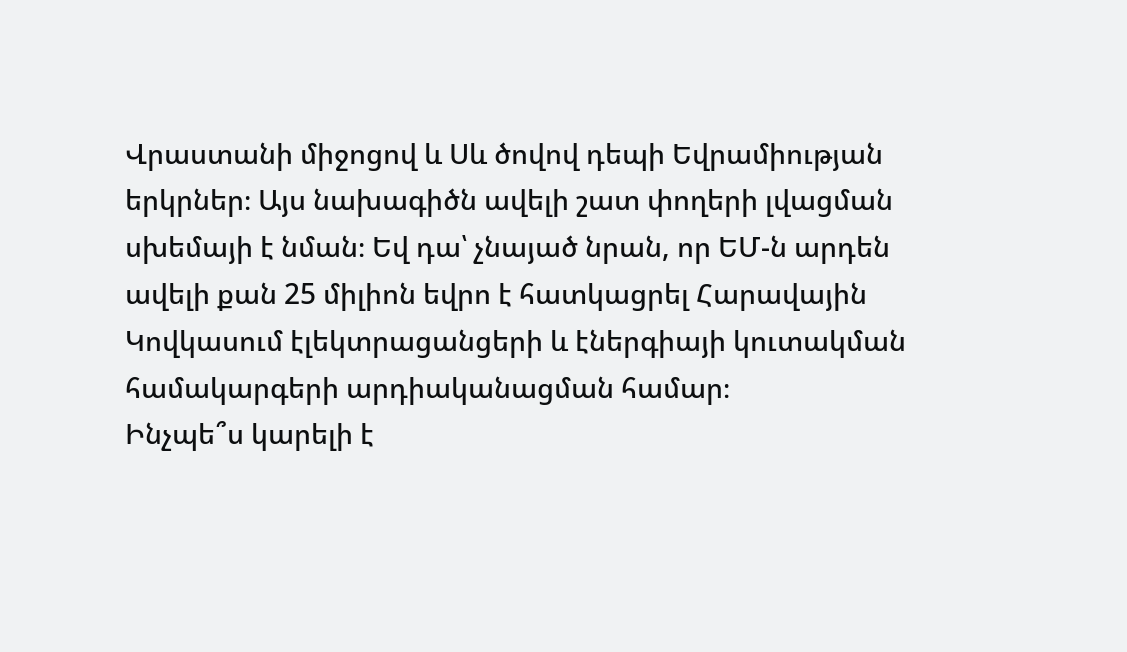Վրաստանի միջոցով և Սև ծովով դեպի Եվրամիության երկրներ։ Այս նախագիծն ավելի շատ փողերի լվացման սխեմայի է նման։ Եվ դա՝ չնայած նրան, որ ԵՄ-ն արդեն ավելի քան 25 միլիոն եվրո է հատկացրել Հարավային Կովկասում էլեկտրացանցերի և էներգիայի կուտակման համակարգերի արդիականացման համար։
Ինչպե՞ս կարելի է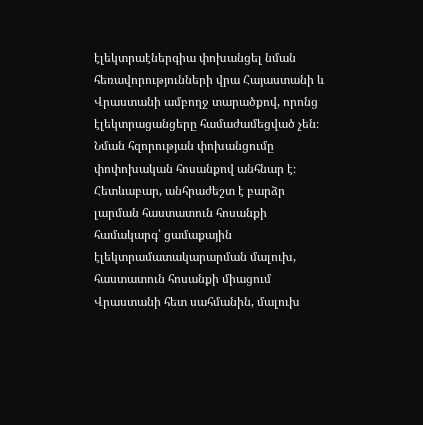էլեկտրաէներգիա փոխանցել նման հեռավորությունների վրա Հայաստանի և Վրաստանի ամբողջ տարածքով, որոնց էլեկտրացանցերը համաժամեցված չեն։ Նման հզորության փոխանցումը փոփոխական հոսանքով անհնար է։ Հետևաբար, անհրաժեշտ է բարձր լարման հաստատուն հոսանքի համակարգ՝ ցամաքային էլեկտրամատակարարման մալուխ, հաստատուն հոսանքի միացում Վրաստանի հետ սահմանին, մալուխ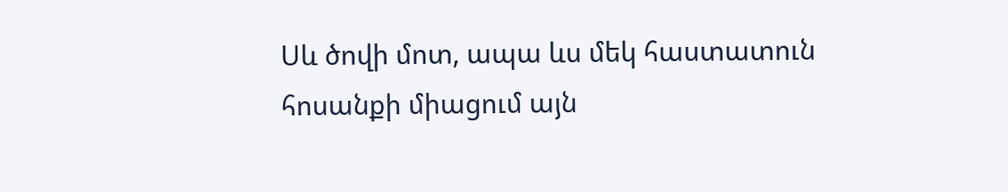Սև ծովի մոտ, ապա ևս մեկ հաստատուն հոսանքի միացում այն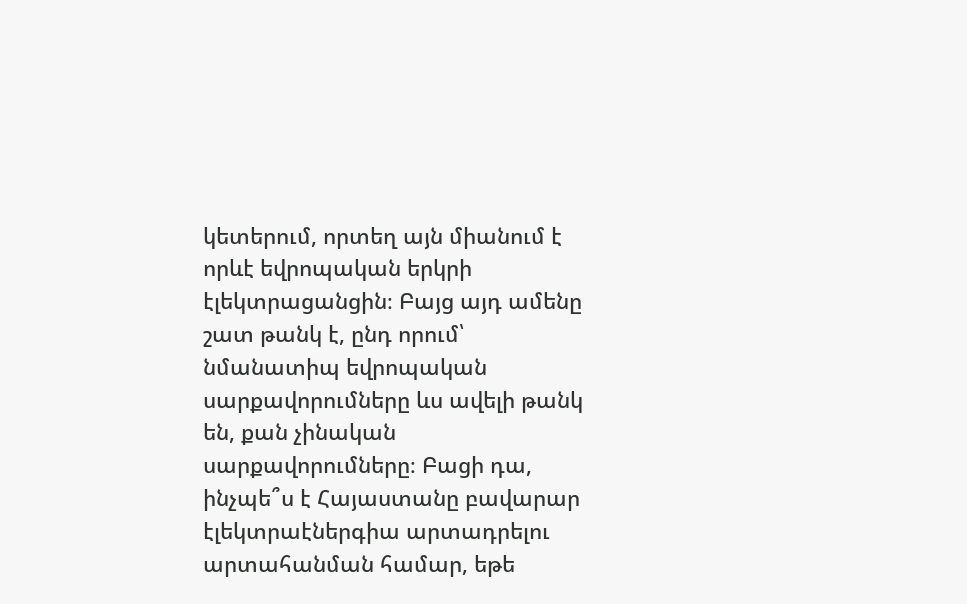կետերում, որտեղ այն միանում է որևէ եվրոպական երկրի էլեկտրացանցին։ Բայց այդ ամենը շատ թանկ է, ընդ որում՝ նմանատիպ եվրոպական սարքավորումները ևս ավելի թանկ են, քան չինական սարքավորումները։ Բացի դա, ինչպե՞ս է Հայաստանը բավարար էլեկտրաէներգիա արտադրելու արտահանման համար, եթե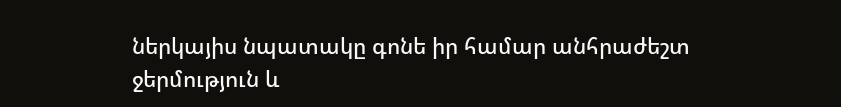ներկայիս նպատակը գոնե իր համար անհրաժեշտ ջերմություն և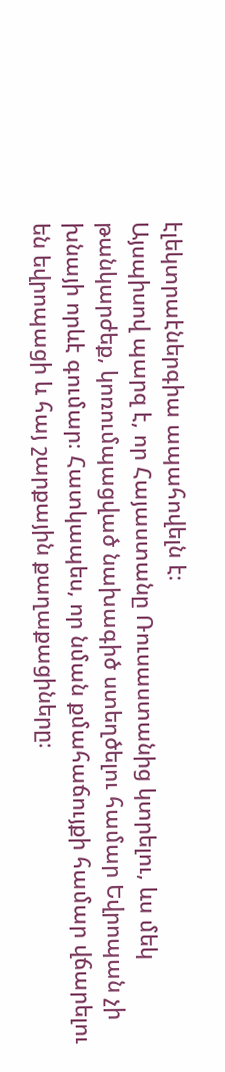էլեկտրաէներգիա ապահովելն է։
Այսպիսով պարզ է, որ Հայաստանը Ռուսաստանից կտրելու, ևս մեկ թանկարժեք, կոռումպացված նախագիծ ստեղծելու համար Եվրոպան չի խնայի որևէ գումար։ Հատկապես, որ նման քմահաճույքի համար վճարելու են եվրոպացի և հայ շարքային քաղաքացիները։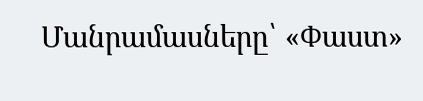Մանրամասները՝ «Փաստ»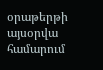օրաթերթի այսօրվա համարում